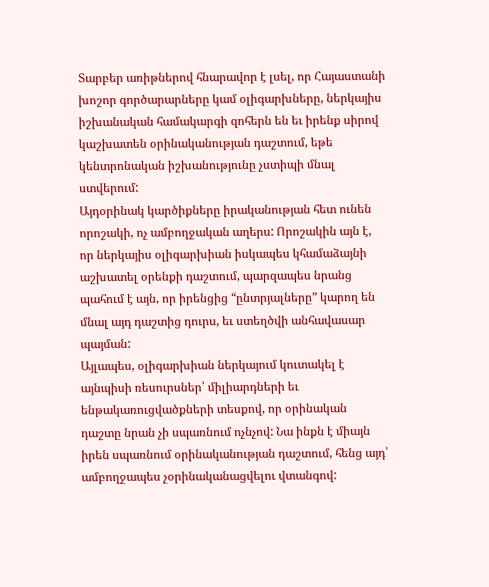Տարբեր առիթներով հնարավոր է լսել, որ Հայաստանի խոշոր գործարարները կամ օլիգարխները, ներկայիս իշխանական համակարգի զոհերն են եւ իրենք սիրով կաշխատեն օրինականության դաշտում, եթե կենտրոնական իշխանությունը չստիպի մնալ ստվերում:
Այդօրինակ կարծիքները իրականության հետ ունեն որոշակի, ոչ ամբողջական աղերս: Որոշակին այն է, որ ներկայիս օլիգարխիան իսկապես կհամաձայնի աշխատել օրենքի դաշտում, պարզապես նրանց պահում է այն, որ իրենցից “ընտրյալները” կարող են մնալ այդ դաշտից դուրս, եւ ստեղծվի անհավասար պայման:
Այլապես, օլիգարխիան ներկայում կուտակել է այնպիսի ռեսուրսներ՝ միլիարդների եւ ենթակառուցվածքների տեսքով, որ օրինական դաշտը նրան չի սպառնում ոչնչով: Նա ինքն է միայն իրեն սպառնում օրինականության դաշտում, հենց այդ՝ ամբողջապես չօրինականացվելու վտանգով: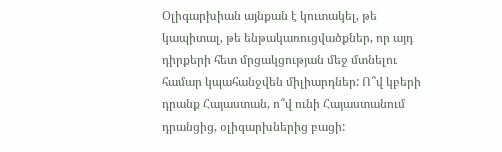Օլիգարխիան այնքան է կուտակել, թե կապիտալ, թե ենթակառուցվածքներ, որ այդ դիրքերի հետ մրցակցության մեջ մտնելու համար կպահանջվեն միլիարդներ: Ո՞վ կբերի դրանք Հայաստան, ո՞վ ունի Հայաստանում դրանցից, օլիգարխներից բացի: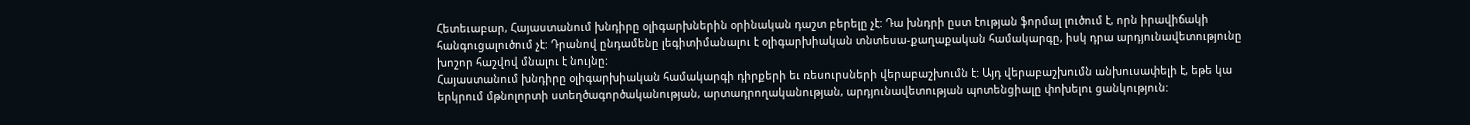Հետեւաբար, Հայաստանում խնդիրը օլիգարխներին օրինական դաշտ բերելը չէ: Դա խնդրի ըստ էության ֆորմալ լուծում է, որն իրավիճակի հանգուցալուծում չէ: Դրանով ընդամենը լեգիտիմանալու է օլիգարխիական տնտեսա-քաղաքական համակարգը, իսկ դրա արդյունավետությունը խոշոր հաշվով մնալու է նույնը:
Հայաստանում խնդիրը օլիգարխիական համակարգի դիրքերի եւ ռեսուրսների վերաբաշխումն է: Այդ վերաբաշխումն անխուսափելի է, եթե կա երկրում մթնոլորտի ստեղծագործականության, արտադրողականության, արդյունավետության պոտենցիալը փոխելու ցանկություն: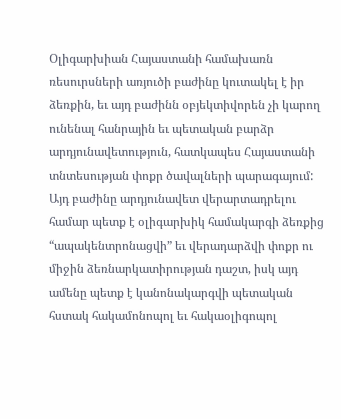Օլիգարխիան Հայաստանի համախառն ռեսուրսների առյուծի բաժինը կուտակել է իր ձեռքին, եւ այդ բաժինն օբյեկտիվորեն չի կարող ունենալ հանրային եւ պետական բարձր արդյունավետություն, հատկապես Հայաստանի տնտեսության փոքր ծավալների պարագայում:
Այդ բաժինը արդյունավետ վերարտադրելու համար պետք է օլիգարխիկ համակարգի ձեռքից “ապակենտրոնացվի” եւ վերադարձվի փոքր ու միջին ձեռնարկատիրության դաշտ, իսկ այդ ամենը պետք է կանոնակարգվի պետական հստակ հակամոնոպոլ եւ հակաօլիգոպոլ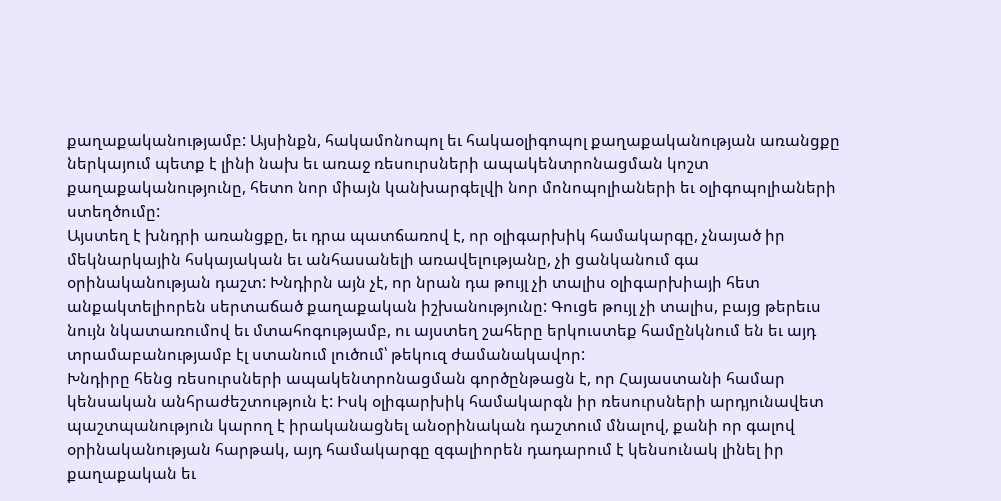քաղաքականությամբ: Այսինքն, հակամոնոպոլ եւ հակաօլիգոպոլ քաղաքականության առանցքը ներկայում պետք է լինի նախ եւ առաջ ռեսուրսների ապակենտրոնացման կոշտ քաղաքականությունը, հետո նոր միայն կանխարգելվի նոր մոնոպոլիաների եւ օլիգոպոլիաների ստեղծումը:
Այստեղ է խնդրի առանցքը, եւ դրա պատճառով է, որ օլիգարխիկ համակարգը, չնայած իր մեկնարկային հսկայական եւ անհասանելի առավելությանը, չի ցանկանում գա օրինականության դաշտ: Խնդիրն այն չէ, որ նրան դա թույլ չի տալիս օլիգարխիայի հետ անքակտելիորեն սերտաճած քաղաքական իշխանությունը: Գուցե թույլ չի տալիս, բայց թերեւս նույն նկատառումով եւ մտահոգությամբ, ու այստեղ շահերը երկուստեք համընկնում են եւ այդ տրամաբանությամբ էլ ստանում լուծում՝ թեկուզ ժամանակավոր:
Խնդիրը հենց ռեսուրսների ապակենտրոնացման գործընթացն է, որ Հայաստանի համար կենսական անհրաժեշտություն է: Իսկ օլիգարխիկ համակարգն իր ռեսուրսների արդյունավետ պաշտպանություն կարող է իրականացնել անօրինական դաշտում մնալով, քանի որ գալով օրինականության հարթակ, այդ համակարգը զգալիորեն դադարում է կենսունակ լինել իր քաղաքական եւ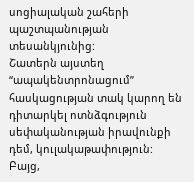սոցիալական շահերի պաշտպանության տեսանկյունից:
Շատերն այստեղ “ապակենտրոնացում” հասկացության տակ կարող են դիտարկել ոտնձգություն սեփականության իրավունքի դեմ, կուլակաթափություն:
Բայց,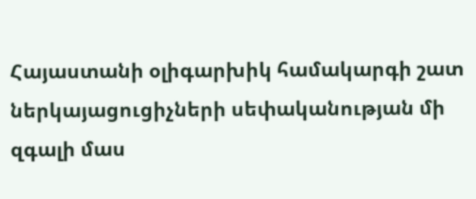Հայաստանի օլիգարխիկ համակարգի շատ ներկայացուցիչների սեփականության մի զգալի մաս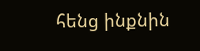հենց ինքնին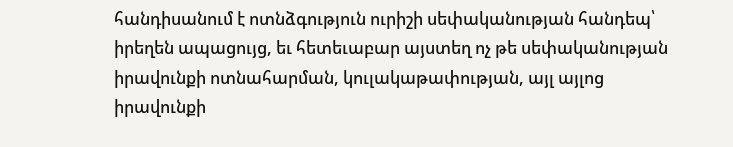հանդիսանում է ոտնձգություն ուրիշի սեփականության հանդեպ՝ իրեղեն ապացույց, եւ հետեւաբար այստեղ ոչ թե սեփականության իրավունքի ոտնահարման, կուլակաթափության, այլ այլոց իրավունքի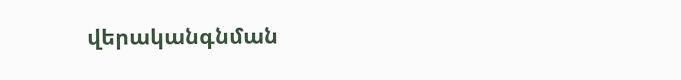վերականգնման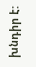խնդիր է: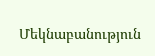Մեկնաբանություն